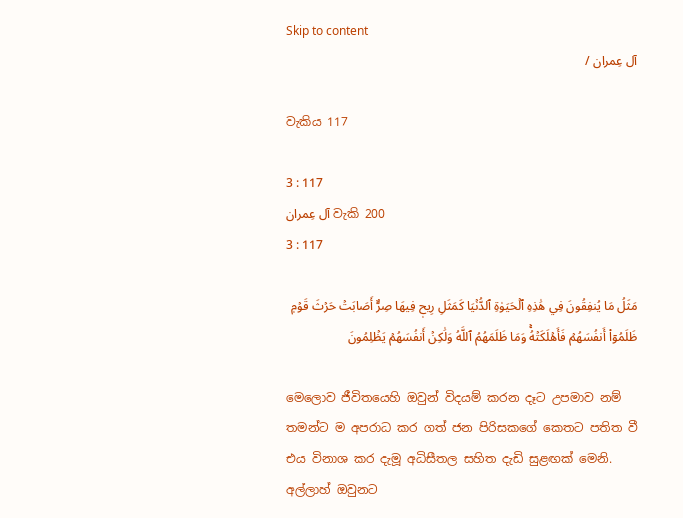Skip to content
آل عِمران /

වැකිය 117

3 : 117
آل عِمران වැකි 200
3 : 117

مَثَلُ مَا يُنفِقُونَ فِي هَٰذِهِ ٱلۡحَيَوٰةِ ٱلدُّنۡيَا كَمَثَلِ رِيحٖ فِيهَا صِرٌّ أَصَابَتۡ حَرۡثَ قَوۡمٖ ظَلَمُوٓاْ أَنفُسَهُمۡ فَأَهۡلَكَتۡهُۚ وَمَا ظَلَمَهُمُ ٱللَّهُ وَلَٰكِنۡ أَنفُسَهُمۡ يَظۡلِمُونَ

මෙලොව ජීවිතයෙහි ඔවුන් විදයම් කරන දෑට උපමාව නම් තමන්ට ම අපරාධ කර ගත් ජන පිරිසකගේ කෙතට පතිත වී එය විනාශ කර දැමූ අධිසීතල සහිත දැඩි සුළඟක් මෙනි. අල්ලාහ් ඔවුනට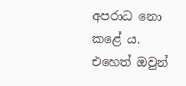අපරාධ නො කළේ ය. එහෙත් ඔවුන්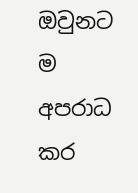ඔවුනට ම අපරාධ කර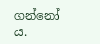ගන්නෝ ය.